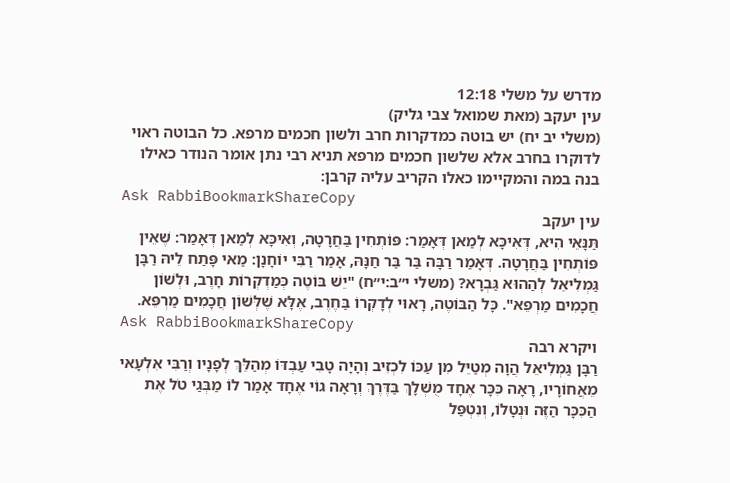מדרש על משלי 12:18
עין יעקב (מאת שמואל צבי גליק)
(משלי יב יח) יש בוטה כמדקרות חרב ולשון חכמים מרפא. כל הבוטה ראוי לדוקרו בחרב אלא שלשון חכמים מרפא תניא רבי נתן אומר הנודר כאילו בנה במה והמקיימו כאלו הקריב עליה קרבן:
Ask RabbiBookmarkShareCopy
עין יעקב
תַּנָּאֵי הִיא, דְּאִיכָּא לְמַאן דְּאָמַר: פּוֹתְחִין בַּחֲרָטָה, וְאִיכָּא לְמַאן דְּאָמַר: שֶׁאֵין פּוֹתְחִין בַּחֲרָטָה. דְּאָמַר רַבָּה בַּר בַּר חַנָּהּ, אָמַר רַבִּי יוֹחָנָן: מַאי פָּתַח לֵיהּ רַבָּן גַּמְלִיאֵל לְהַהוּא גַּבְרָא? (משלי י״ב:י״ח) "יֵשׁ בּוֹטֶה כְּמַדְקְרוֹת חָרֶב, וּלְשׁוֹן חֲכָמִים מַרְפֵּא". כָּל הַבּוֹטֶה, רָאוּי לְדָקְרוֹ בַּחֶרֶב, אֶלָּא שֶׁלְּשׁוֹן חֲכָמִים מַרְפֵּא.
Ask RabbiBookmarkShareCopy
ויקרא רבה
רַבָּן גַּמְלִיאֵל הֲוָה מְטַיֵּל מִן עַכּוֹ לִכְזִיב וְהָיָה טָבִי עַבְדּוֹ מְהַלֵּךְ לְפָנָיו וְרַבִּי אִלְעָאי מֵאֲחוֹרָיו, רָאָה כִּכָּר אֶחָד מֻשְׁלָךְ בַּדֶּרֶךְ וְרָאָה גוֹי אֶחָד אָמַר לוֹ מַבְּגַי טֹל אֶת הַכִּכָּר הַזֶּה וּנְטָלוֹ, וְנִטְפַּל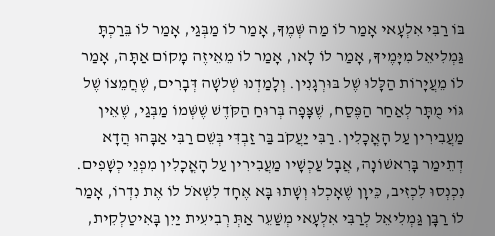בּוֹ רַבִּי אִלְעָאי אָמַר לוֹ מַה שְּׁמֶךָ, אָמַר לוֹ מַבְּגַי, אָמַר לוֹ בֵּרַכְתָּ גַּמְלִיאֵל מִיָּמֶיךָ, אָמַר לוֹ לָאו, אָמַר לוֹ מֵאֵיזֶה מָקוֹם אַתָּה, אָמַר לוֹ מֵעֲיָרוֹת הַלָּלוּ שֶׁל בּוּרְגָנִין. וְלָמַדְנוּ שְׁלשָׁה דְּבָרִים, שֶׁחֲמֵצוֹ שֶׁל גּוֹי מֻתָּר לְאַחַר הַפֶּסַח, שֶׁצָּפָה בְּרוּחַ הַקֹּדֶשׁ שֶׁשְּׁמוֹ מַבְּגַי, שֶׁאֵין מַעֲבִירִין עַל הָאֳכָלִין. רַבִּי יַעֲקֹב בַּר זַבְדִּי בְּשֵׁם רַבִּי אַבָּהוּ הֲדָא דְתֵימַר בָּרִאשׁוֹנָה, אֲבָל עַכְשָׁיו מַעֲבִירִין עַל הָאֳכָלִין מִפְנֵי כְשָׁפִים. נִכְנְסוּ לִכְזִיב, כֵּיוָן שֶׁאָכְלוּ וְשָׁתוּ בָּא אֶחָד לִשְׁאֹל לוֹ אֶת נִדְרוֹ, אָמַר לוֹ רַבָּן גַּמְלִיאֵל לְרַבִּי אִלְעָאי מְשַׁעֵר אַתְּ רְבִיעִית יַיִן בָּאִיטַלְקִית,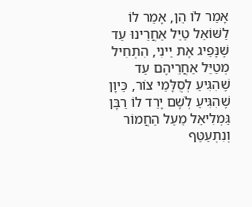אָמַר לוֹ הֵן, אָמַר לוֹ לַשּׁוֹאֵל טַיֵּל אַחֲרֵינוּ עַד שֶׁנָּפֵיג אֶת יֵינִי, הִתְחִיל מְטַיֵּל אַחֲרֵיהֶם עַד שֶׁהִגִּיעַ לְסֻלָּמֵי צוֹר, כֵּיוָן שֶׁהִגִּיעַ לְשָׁם יָרַד לוֹ רַבָּן גַּמְלִיאֵל מֵעַל הַחֲמוֹר וְנִתְעַטֵּף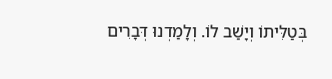בְּטַלִּיתוֹ וְיָשַׁב לוֹ. וְלָמַדְנוּ דְּבָרִים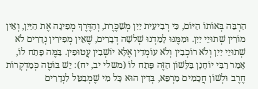הַרְבֵּה בְּאוֹתוֹ הַיּוֹם, כִּי רְבִיעִית יַיִן מְשַׁכֶּרֶת, וְהַדֶּרֶךְ מְפִיגָה אֶת הַיַּיִן, וְאֵין מוֹרִין שְׁתוּיֵי יַיִן. וּמִמֶּנּוּ לָמַדְנוּ שְׁלשָׁה דְבָרִים, שֶׁאֵין מְפִירִין נְדָרִים לֹא שְׁתוּיֵי יַיִן וְלֹא רוֹכְבִין וְלֹא עוֹמְדִין אֶלָּא יוֹשְׁבִין עֲטוּפִין. בַּמֶּה פָּתַח לוֹ, אָמַר רַבִּי יוֹחָנָן בַּלָּשׁוֹן הַזֶּה פָּתַח לוֹ (משלי יב, יח): יֵשׁ בּוֹטֶה כְּמַדְקְרוֹת חֶרֶב וּלְשׁוֹן חֲכָמִים מַרְפֵּא, בְּדִין הוּא כָּל מִי שֶׁמְבַטֵּל לִנְדָרִים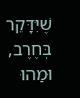שֶׁיִּדָּקֵר בְּחֶרֶב, וּמַהוּ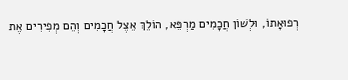רְפוּאָתוֹ, וּלְשׁוֹן חֲכָמִים מַרְפֵּא, הוֹלֵךְ אֵצֶל חֲכָמִים וְהֵם מְפִירִים אֶת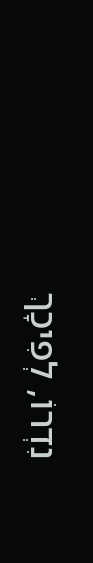נִדְרוֹ, לְפִיכָךְ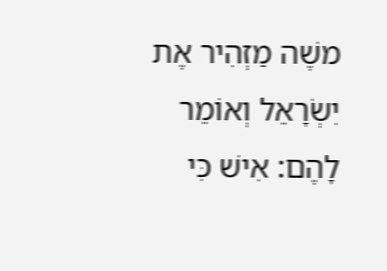משֶׁה מַזְהִיר אֶת יִשְׂרָאֵל וְאוֹמֵר לָהֶם: אִישׁ כִּי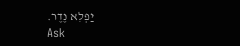יַפְלִא נֶדֶר.
Ask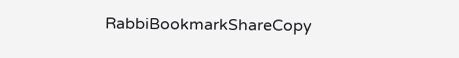RabbiBookmarkShareCopy